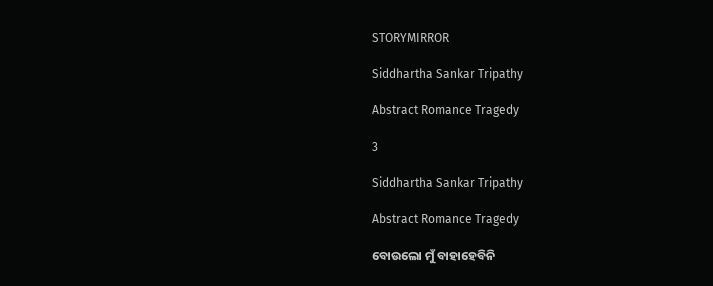STORYMIRROR

Siddhartha Sankar Tripathy

Abstract Romance Tragedy

3

Siddhartha Sankar Tripathy

Abstract Romance Tragedy

ବୋଉଲୋ ମୁଁ ବାହାହେବିନି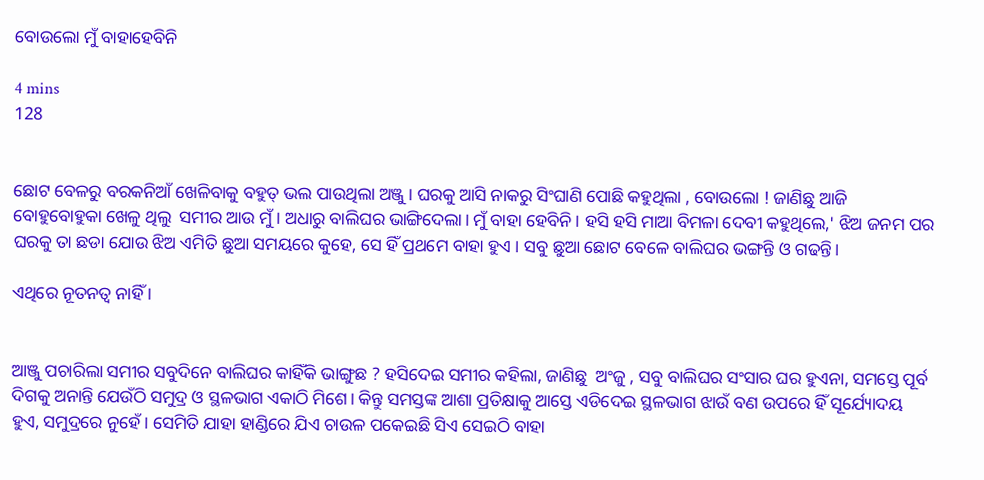ବୋଉଲୋ ମୁଁ ବାହାହେବିନି

4 mins
128


ଛୋଟ ବେଳରୁ ବରକନିଆଁ ଖେଳିବାକୁ ବହୁତ୍ ଭଲ ପାଉଥିଲା ଅଞ୍ଜୁ । ଘରକୁ ଆସି ନାକରୁ ସିଂଘାଣି ପୋଛି କହୁଥିଲା , ବୋଉଲୋ ! ଜାଣିଛୁ ଆଜି ବୋହୁବୋହୁକା ଖେଳୁ ଥିଲୁ  ସମୀର ଆଉ ମୁଁ । ଅଧାରୁ ବାଲିଘର ଭାଙ୍ଗିଦେଲା। ମୁଁ ବାହା ହେବିନି । ହସି ହସି ମାଆ ବିମଳା ଦେବୀ କହୁଥିଲେ,' ଝିଅ ଜନମ ପର ଘରକୁ ତା ଛଡା ଯୋଉ ଝିଅ ଏମିତି ଛୁଆ ସମୟରେ କୁହେ, ସେ ହିଁ ପ୍ରଥମେ ବାହା ହୁଏ । ସବୁ ଛୁଆ ଛୋଟ ବେଳେ ବାଲିଘର ଭଙ୍ଗନ୍ତି ଓ ଗଢନ୍ତି।

ଏଥିରେ ନୂତନତ୍ବ ନାହିଁ ।


ଆଞ୍ଜୁ ପଚାରିଲା ସମୀର ସବୁଦିନେ ବାଲିଘର କାହିଁକି ଭାଙ୍ଗୁଛ ? ହସିଦେଇ ସମୀର କହିଲା, ଜାଣିଛୁ  ଅଂଜୁ , ସବୁ ବାଲିଘର ସଂସାର ଘର ହୁଏନା, ସମସ୍ତେ ପୂର୍ବ ଦିଗକୁ ଅନାନ୍ତି ଯେଉଁଠି ସମୁଦ୍ର ଓ ସ୍ଥଳଭାଗ ଏକାଠି ମିଶେ। କିନ୍ତୁ ସମସ୍ତଙ୍କ ଆଶା ପ୍ରତିକ୍ଷାକୁ ଆସ୍ତେ ଏଡିଦେଇ ସ୍ଥଳଭାଗ ଝାଉଁ ବଣ ଉପରେ ହିଁ ସୂର୍ଯ୍ୟୋଦୟ ହୁଏ, ସମୁଦ୍ରରେ ନୁହେଁ । ସେମିତି ଯାହା ହାଣ୍ଡିରେ ଯିଏ ଚାଉଳ ପକେଇଛି ସିଏ ସେଇଠି ବାହା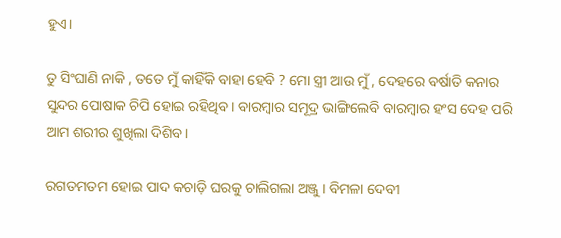ହୁଏ।

ତୁ ସିଂଘାଣି ନାକି , ତତେ ମୁଁ କାହିଁକି ବାହା ହେବି ? ମୋ ସ୍ତ୍ରୀ ଆଉ ମୁଁ , ଦେହରେ ବର୍ଷାତି କନାର ସୁନ୍ଦର ପୋଷାକ ଚିପି ହୋଇ ରହିଥିବ। ବାରମ୍ବାର ସମୂଦ୍ର ଭାଙ୍ଗିଲେବି ବାରମ୍ବାର ହଂସ ଦେହ ପରି ଆମ ଶରୀର ଶୁଖିଲା ଦିଶିବ।

ରଗତମତମ ହୋଇ ପାଦ କଚାଡ଼ି ଘରକୁ ଚାଲିଗଲା ଅଞ୍ଜୁ । ବିମଳା ଦେବୀ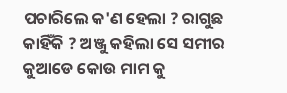ପଚାରିଲେ କ'ଣ ହେଲା ? ରାଗୁଛ କାହିଁକି ? ଅଞ୍ଜୁ କହିଲା ସେ ସମୀର କୁଆଡେ କୋଉ ମାମ କୁ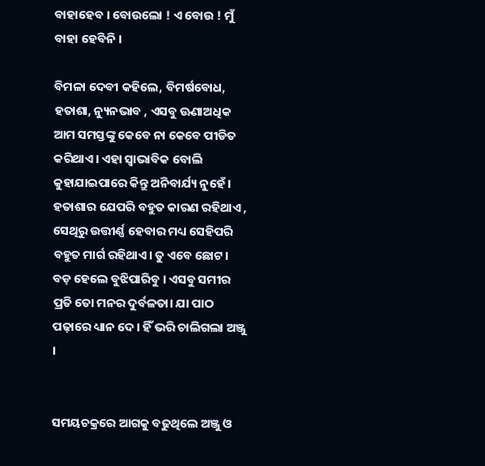ବାହାହେବ । ବୋଉଲୋ ! ଏ ବୋଉ ! ମୁଁ ବାହା ହେବିନି ।

ବିମଳା ଦେବୀ କହିଲେ, ବିମର୍ଷବୋଧ, ହତାଶା, ନ୍ୟୁନଭାବ , ଏସବୁ ଊଣାଅଧିକ ଆମ ସମସ୍ତଙ୍କୁ କେବେ ନା କେବେ ପୀଡିତ କରିଥାଏ। ଏହା ସ୍ୱାଭାବିକ ବୋଲି କୁହାଯାଇପାରେ କିନ୍ତୁ ଅନିବାର୍ଯ୍ୟ ନୁହେଁ । ହତାଶାର ଯେପରି ବହୁତ କାରଣ ରହିଥାଏ , ସେଥିରୁ ଉତ୍ତୀର୍ଣ୍ଣ ହେବାର ମଧ୍ୟ ସେହିପରି ବହୁତ ମାର୍ଗ ରହିଥାଏ। ତୁ ଏବେ ଛୋଟ। ବଡ଼ ହେଲେ ବୁଝିପାରିବୁ । ଏସବୁ ସମୀର ପ୍ରତି ତୋ ମନର ଦୁର୍ବଳତା। ଯା ପାଠ ପଢ଼ାରେ ଧ୍ୟାନ ଦେ। ହିଁ ଭରି ଚାଲିଗଲା ଅଞ୍ଜୁ ।


ସମୟଚକ୍ରରେ ଆଗକୁ ବଢୁଥିଲେ ଅଞ୍ଜୁ ଓ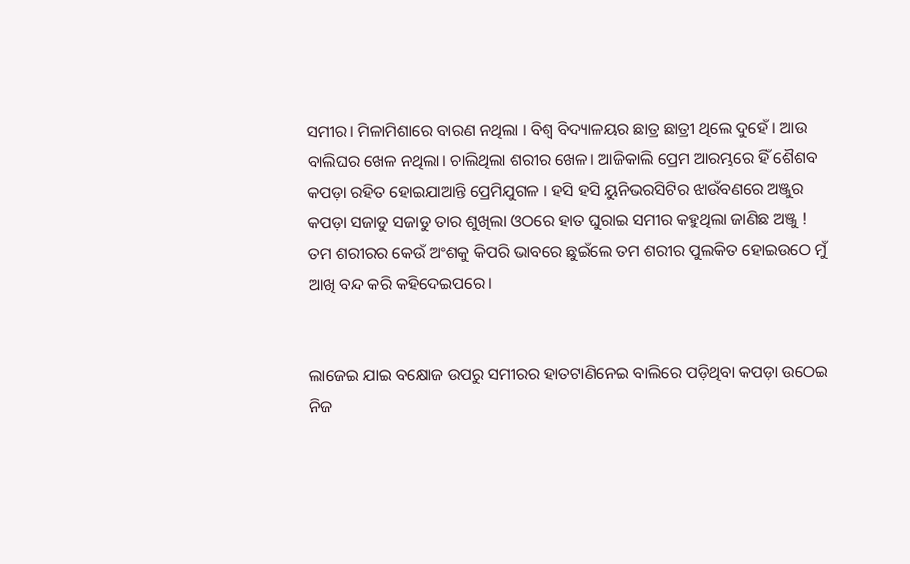ସମୀର। ମିଳାମିଶାରେ ବାରଣ ନଥିଲା । ବିଶ୍ଵ ବିଦ୍ୟାଳୟର ଛାତ୍ର ଛାତ୍ରୀ ଥିଲେ ଦୁହେଁ । ଆଉ ବାଲିଘର ଖେଳ ନଥିଲା। ଚାଲିଥିଲା ଶରୀର ଖେଳ। ଆଜିକାଲି ପ୍ରେମ ଆରମ୍ଭରେ ହିଁ ଶୈଶବ କପଡ଼ା ରହିତ ହୋଇଯାଆନ୍ତି ପ୍ରେମିଯୁଗଳ । ହସି ହସି ୟୁନିଭରସିଟିର ଝାଉଁବଣରେ ଅଞ୍ଜୁର କପଡ଼ା ସଜାଡୁ ସଜାଡୁ ତାର ଶୁଖିଲା ଓଠରେ ହାତ ଘୁରାଇ ସମୀର କହୁଥିଲା ଜାଣିଛ ଅଞ୍ଜୁ ! ତମ ଶରୀରର କେଉଁ ଅଂଶକୁ କିପରି ଭାବରେ ଛୁଇଁଲେ ତମ ଶରୀର ପୁଲକିତ ହୋଇଉଠେ ମୁଁ ଆଖି ବନ୍ଦ କରି କହିଦେଇପରେ।


ଲାଜେଇ ଯାଇ ବକ୍ଷୋଜ ଉପରୁ ସମୀରର ହାତଟାଣିନେଇ ବାଲିରେ ପଡ଼ିଥିବା କପଡ଼ା ଉଠେଇ ନିଜ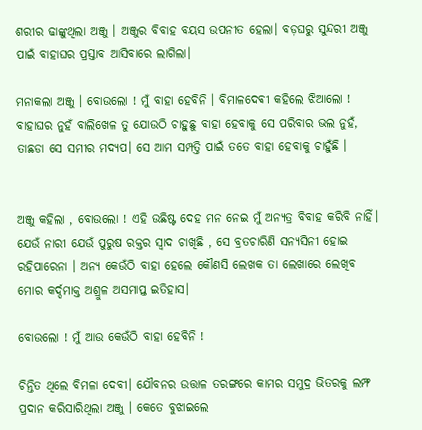ଶରୀର ଢାଙ୍କୁଥିଲା ଅଞ୍ଜୁ । ଅଞ୍ଜୁର ବିବାହ ବୟସ ଉପନୀତ ହେଲା। ବଡ଼ଘରୁ ସୁନ୍ଦରୀ ଅଞ୍ଜୁ ପାଇଁ ବାହାଘର ପ୍ରସ୍ତାବ ଆସିବାରେ ଲାଗିଲା।

ମନାକଲା ଅଞ୍ଜୁ । ବୋଉଲୋ ! ମୁଁ ବାହା ହେବିନି । ବିମାଳଦେଵୀ କହିଲେ ଝିଆଲୋ ! ବାହାଘର ନୁହଁ ବାଲିଖେଳ ତୁ ଯୋଉଠି ଚାହୁଛୁ ବାହା ହେବାକୁ ସେ ପରିବାର ଭଲ ନୁହଁ, ତାଛଡା ସେ ସମୀର ମଦ୍ୟପ। ସେ ଆମ ସମ୍ପତ୍ତି ପାଇଁ ତତେ ବାହା ହେବାକୁ ଚାହୁଁଛି ।


ଅଞ୍ଜୁ କହିଲା , ବୋଉଲୋ ! ଏହି ଉଛିଷ୍ଟ ଦେହ ମନ ନେଇ ମୁଁ ଅନ୍ୟତ୍ର ବିବାହ କରିବି ନାହିଁ। ଯେଉଁ ନାରୀ ଯେଉଁ ପୁରୁଷ ରକ୍ତର ସ୍ଵାଦ ଚାଖିଛି , ସେ ବ୍ରତଚାରିଣି ସନ୍ୟସିନୀ ହୋଇ ରହିପାରେନା । ଅନ୍ୟ କେଉଁଠି ବାହା ହେଲେ କୌଣସି ଲେଖକ ତା ଲେଖାରେ ଲେଖିବ ମୋର କର୍ଦ୍ଦମାକ୍ତ ଅଶ୍ରୁଳ ଅସମାପ୍ତ ଇତିହାସ।

ବୋଉଲୋ ! ମୁଁ ଆଉ କେଉଁଠି ବାହା ହେବିନି !

ଚିନ୍ତିତ ଥିଲେ ବିମଳା ଦେବୀ। ଯୌବନର ଉତ୍ତାଳ ତରଙ୍ଗରେ କାମର ସମୁଦ୍ର ଭିତରକୁ ଲମ୍ଫ ପ୍ରଦାନ କରିସାରିଥିଲା ଅଞ୍ଜୁ । କେତେ ବୁଝାଇଲେ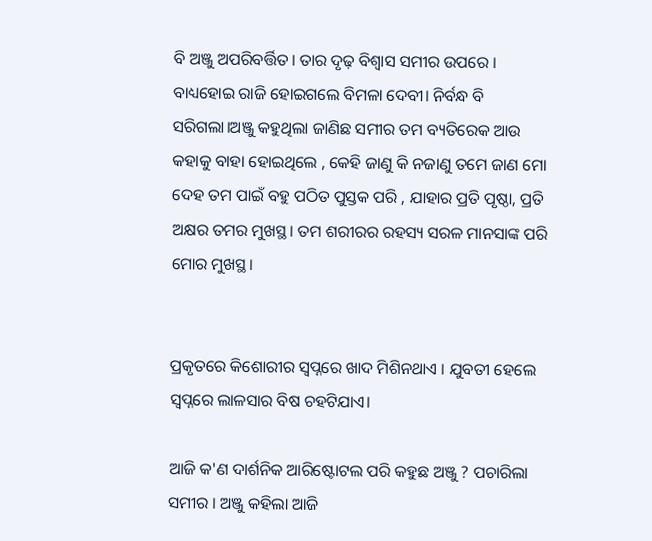ବି ଅଞ୍ଜୁ ଅପରିବର୍ତ୍ତିତ। ତାର ଦୃଢ଼ ବିଶ୍ୱାସ ସମୀର ଉପରେ । ବାଧ୍ୟହୋଇ ରାଜି ହୋଇଗଲେ ବିମଳା ଦେବୀ। ନିର୍ବନ୍ଧ ବି ସରିଗଲା।ଅଞ୍ଜୁ କହୁଥିଲା ଜାଣିଛ ସମୀର ତମ ବ୍ୟତିରେକ ଆଉ କହାକୁ ବାହା ହୋଇଥିଲେ , କେହି ଜାଣୁ କି ନଜାଣୁ ତମେ ଜାଣ ମୋ ଦେହ ତମ ପାଇଁ ବହୁ ପଠିତ ପୁସ୍ତକ ପରି , ଯାହାର ପ୍ରତି ପୃଷ୍ଠା, ପ୍ରତି ଅକ୍ଷର ତମର ମୁଖସ୍ଥ। ତମ ଶରୀରର ରହସ୍ୟ ସରଳ ମାନସାଙ୍କ ପରି ମୋର ମୁଖସ୍ଥ।


ପ୍ରକୃତରେ କିଶୋରୀର ସ୍ୱପ୍ନରେ ଖାଦ ମିଶିନଥାଏ । ଯୁବତୀ ହେଲେ ସ୍ୱପ୍ନରେ ଲାଳସାର ବିଷ ଚହଟିଯାଏ।

ଆଜି କ'ଣ ଦାର୍ଶନିକ ଆରିଷ୍ଟୋଟଲ ପରି କହୁଛ ଅଞ୍ଜୁ ? ପଚାରିଲା ସମୀର । ଅଞ୍ଜୁ କହିଲା ଆଜି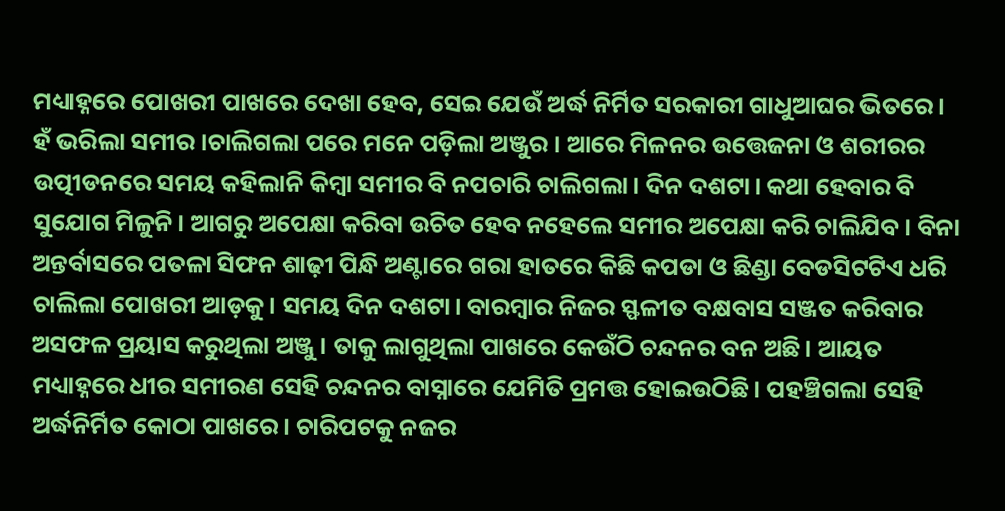ମଧ୍ୟାହ୍ନରେ ପୋଖରୀ ପାଖରେ ଦେଖା ହେବ, ସେଇ ଯେଉଁ ଅର୍ଦ୍ଧ ନିର୍ମିତ ସରକାରୀ ଗାଧୁଆଘର ଭିତରେ। ହଁ ଭରିଲା ସମୀର ।ଚାଲିଗଲା ପରେ ମନେ ପଡ଼ିଲା ଅଞ୍ଜୁର । ଆରେ ମିଳନର ଉତ୍ତେଜନା ଓ ଶରୀରର ଉତ୍ପୀଡନରେ ସମୟ କହିଲାନି କିମ୍ବା ସମୀର ବି ନପଚାରି ଚାଲିଗଲା। ଦିନ ଦଶଟା। କଥା ହେବାର ବି ସୁଯୋଗ ମିଳୁନି। ଆଗରୁ ଅପେକ୍ଷା କରିବା ଉଚିତ ହେବ ନହେଲେ ସମୀର ଅପେକ୍ଷା କରି ଚାଲିଯିବ। ବିନା ଅନ୍ତର୍ବାସରେ ପତଳା ସିଫନ ଶାଢ଼ୀ ପିନ୍ଧି ଅଣ୍ଟାରେ ଗରା ହାତରେ କିଛି କପଡା ଓ ଛିଣ୍ଡା ବେଡସିଟଟିଏ ଧରି ଚାଲିଲା ପୋଖରୀ ଆଡ଼କୁ। ସମୟ ଦିନ ଦଶଟା। ବାରମ୍ବାର ନିଜର ସ୍ଫଳୀତ ବକ୍ଷବାସ ସଞ୍ଜତ କରିବାର ଅସଫଳ ପ୍ରୟାସ କରୁଥିଲା ଅଞ୍ଜୁ । ତାକୁ ଲାଗୁଥିଲା ପାଖରେ କେଉଁଠି ଚନ୍ଦନର ବନ ଅଛି। ଆୟତ ମଧ୍ୟାହ୍ନରେ ଧୀର ସମୀରଣ ସେହି ଚନ୍ଦନର ବାସ୍ନାରେ ଯେମିତି ପ୍ରମତ୍ତ ହୋଇଉଠିଛି। ପହଞ୍ଚିଗଲା ସେହି ଅର୍ଦ୍ଧନିର୍ମିତ କୋଠା ପାଖରେ। ଚାରିପଟକୁ ନଜର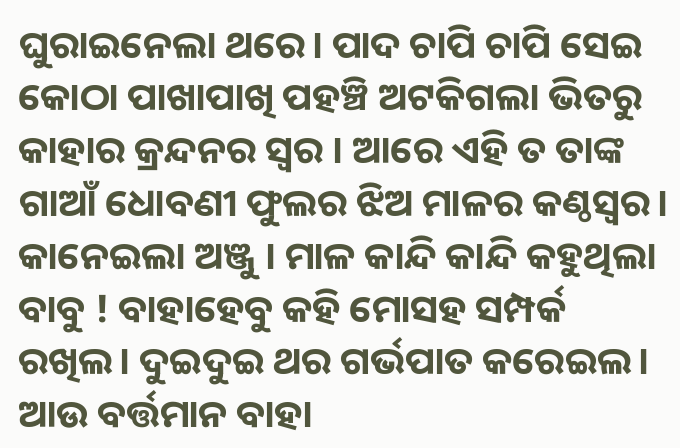ଘୁରାଇନେଲା ଥରେ। ପାଦ ଚାପି ଚାପି ସେଇ କୋଠା ପାଖାପାଖି ପହଞ୍ଚି ଅଟକିଗଲା ଭିତରୁ କାହାର କ୍ରନ୍ଦନର ସ୍ଵର । ଆରେ ଏହି ତ ତାଙ୍କ ଗାଆଁ ଧୋବଣୀ ଫୁଲର ଝିଅ ମାଳର କଣ୍ଠସ୍ୱର। କାନେଇଲା ଅଞ୍ଜୁ । ମାଳ କାନ୍ଦି କାନ୍ଦି କହୁଥିଲା ବାବୁ ! ବାହାହେବୁ କହି ମୋସହ ସମ୍ପର୍କ ରଖିଲ। ଦୁଇଦୁଇ ଥର ଗର୍ଭପାତ କରେଇଲ। ଆଉ ବର୍ତ୍ତମାନ ବାହା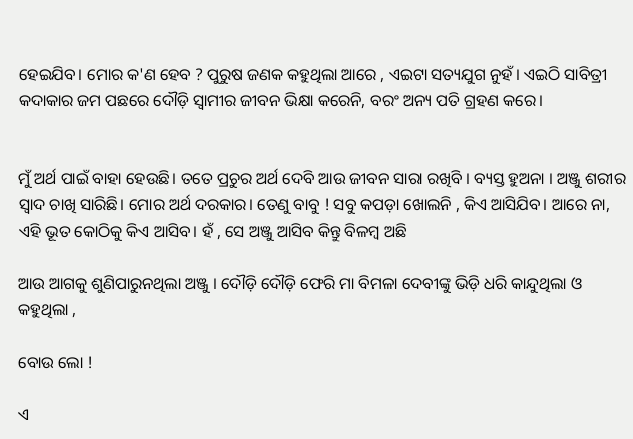ହେଇଯିବ। ମୋର କ'ଣ ହେବ ? ପୁରୁଷ ଜଣକ କହୁଥିଲା ଆରେ , ଏଇଟା ସତ୍ୟଯୁଗ ନୁହଁ। ଏଇଠି ସାବିତ୍ରୀ କଦାକାର ଜମ ପଛରେ ଦୌଡ଼ି ସ୍ୱାମୀର ଜୀବନ ଭିକ୍ଷା କରେନି, ବରଂ ଅନ୍ୟ ପତି ଗ୍ରହଣ କରେ।


ମୁଁ ଅର୍ଥ ପାଇଁ ବାହା ହେଉଛି। ତତେ ପ୍ରଚୁର ଅର୍ଥ ଦେବି ଆଉ ଜୀବନ ସାରା ରଖିବି । ବ୍ୟସ୍ତ ହୁଅନା । ଅଞ୍ଜୁ ଶରୀର ସ୍ଵାଦ ଚାଖି ସାରିଛି। ମୋର ଅର୍ଥ ଦରକାର। ତେଣୁ ବାବୁ ! ସବୁ କପଡ଼ା ଖୋଲନି , କିଏ ଆସିଯିବ। ଆରେ ନା, ଏହି ଭୂତ କୋଠିକୁ କିଏ ଆସିବ। ହଁ , ସେ ଅଞ୍ଜୁ ଆସିବ କିନ୍ତୁ ବିଳମ୍ବ ଅଛି

ଆଉ ଆଗକୁ ଶୁଣିପାରୁନଥିଲା ଅଞ୍ଜୁ । ଦୌଡ଼ି ଦୌଡ଼ି ଫେରି ମା ବିମଳା ଦେବୀଙ୍କୁ ଭିଡ଼ି ଧରି କାନ୍ଦୁଥିଲା ଓ କହୁଥିଲା ,

ବୋଉ ଲୋ !

ଏ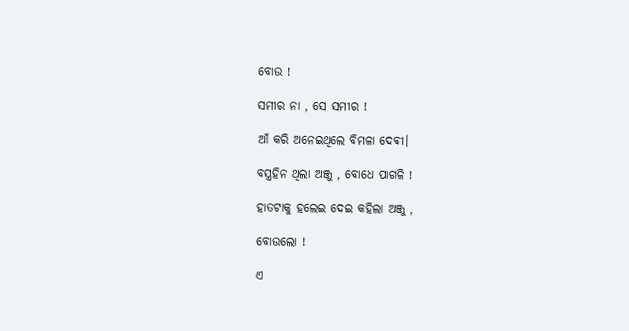ବୋଉ !

ସମୀର ନା , ସେ ସମୀର !

ଆଁ କରି ଅନେଇଥିଲେ ବିମଳା ଦେଵୀ।

ବସ୍ତ୍ରହିନ ଥିଲା ଅଞ୍ଜୁ , ବୋଧେ ପାଗଳି !

ହାତଟାକୁ ହଲେଇ ଦେଇ କହିଲା ଅଞ୍ଜୁ ,

ବୋଉଲୋ !

ଏ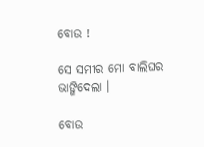ବୋଉ !

ସେ ସମୀର ମୋ ବାଲିଘର ଭାଙ୍ଗିଦେଲା ।

ବୋଉ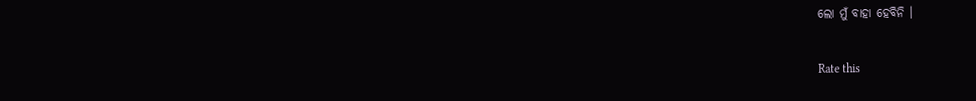ଲୋ ମୁଁ ବାହା ହେବିନି ।


Rate this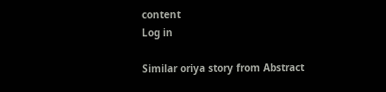content
Log in

Similar oriya story from Abstract